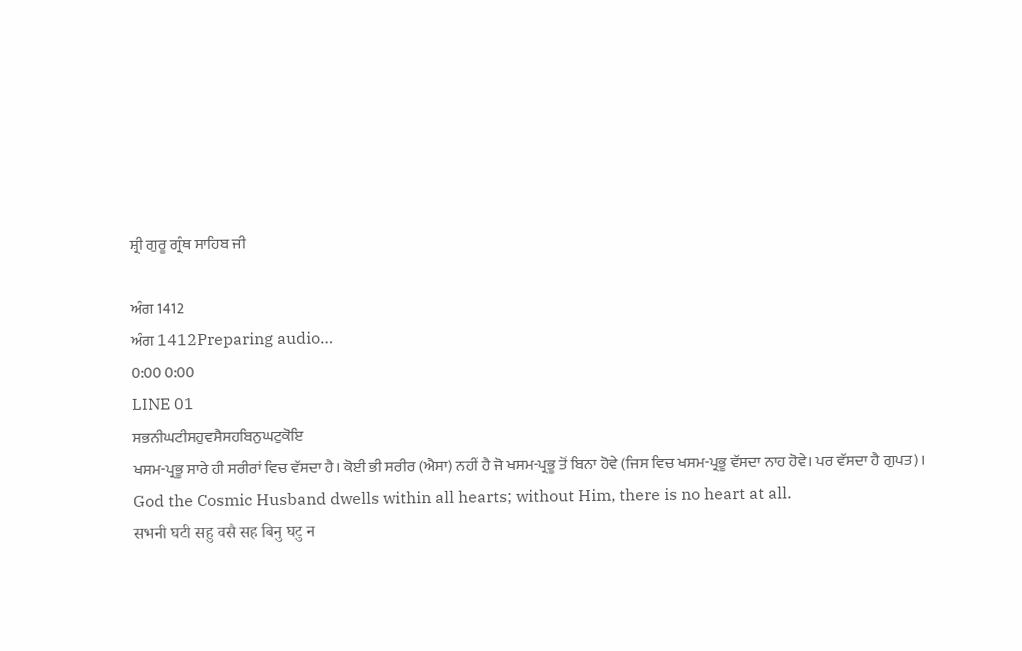ਸ਼੍ਰੀ ਗੁਰੂ ਗ੍ਰੰਥ ਸਾਹਿਬ ਜੀ

ਅੰਗ 1412
ਅੰਗ 1412Preparing audio…
0:00 0:00
LINE 01
ਸਭਨੀਘਟੀਸਹੁਵਸੈਸਹਬਿਨੁਘਟੁਕੋਇ
ਖਸਮ-ਪ੍ਰਭੂ ਸਾਰੇ ਹੀ ਸਰੀਰਾਂ ਵਿਚ ਵੱਸਦਾ ਹੈ। ਕੋਈ ਭੀ ਸਰੀਰ (ਐਸਾ) ਨਹੀਂ ਹੈ ਜੋ ਖਸਮ-ਪ੍ਰਭੂ ਤੋਂ ਬਿਨਾ ਹੋਵੇ (ਜਿਸ ਵਿਚ ਖਸਮ-ਪ੍ਰਭੂ ਵੱਸਦਾ ਨਾਹ ਹੋਵੇ। ਪਰ ਵੱਸਦਾ ਹੈ ਗੁਪਤ)।
God the Cosmic Husband dwells within all hearts; without Him, there is no heart at all.
सभनी घटी सहु वसै सह बिनु घटु न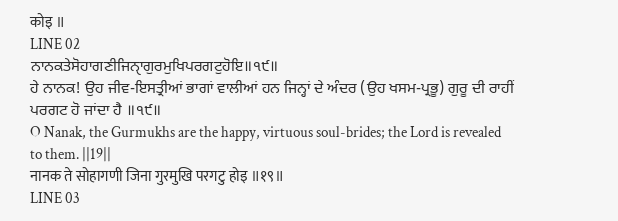कोइ ॥
LINE 02
ਨਾਨਕਤੇਸੋਹਾਗਣੀਜਿਨੑਾਗੁਰਮੁਖਿਪਰਗਟੁਹੋਇ॥੧੯॥
ਹੇ ਨਾਨਕ! ਉਹ ਜੀਵ-ਇਸਤ੍ਰੀਆਂ ਭਾਗਾਂ ਵਾਲੀਆਂ ਹਨ ਜਿਨ੍ਹਾਂ ਦੇ ਅੰਦਰ (ਉਹ ਖਸਮ-ਪ੍ਰਭੂ) ਗੁਰੂ ਦੀ ਰਾਹੀਂ ਪਰਗਟ ਹੋ ਜਾਂਦਾ ਹੈ ॥੧੯॥
O Nanak, the Gurmukhs are the happy, virtuous soul-brides; the Lord is revealed to them. ||19||
नानक ते सोहागणी जिना गुरमुखि परगटु होइ ॥१९॥
LINE 03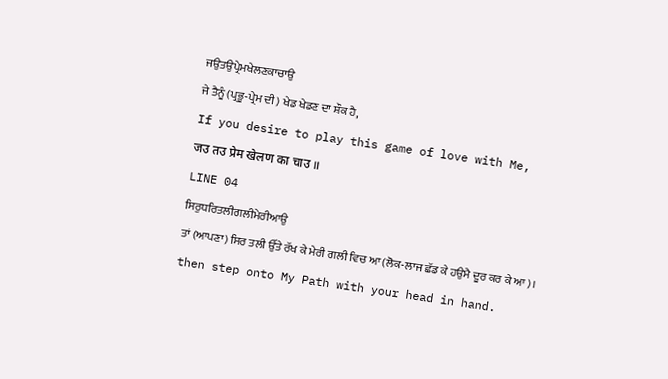ਜਉਤਉਪ੍ਰੇਮਖੇਲਣਕਾਚਾਉ
ਜੇ ਤੈਨੂੰ (ਪ੍ਰਭੂ-ਪ੍ਰੇਮ ਦੀ) ਖੇਡ ਖੇਡਣ ਦਾ ਸ਼ੌਕ ਹੈ,
If you desire to play this game of love with Me,
जउ तउ प्रेम खेलण का चाउ ॥
LINE 04
ਸਿਰੁਧਰਿਤਲੀਗਲੀਮੇਰੀਆਉ
ਤਾਂ (ਆਪਣਾ) ਸਿਰ ਤਲੀ ਉੱਤੇ ਰੱਖ ਕੇ ਮੇਰੀ ਗਲੀ ਵਿਚ ਆ (ਲੋਕ-ਲਾਜ ਛੱਡ ਕੇ ਹਉਮੈ ਦੂਰ ਕਰ ਕੇ ਆ)।
then step onto My Path with your head in hand.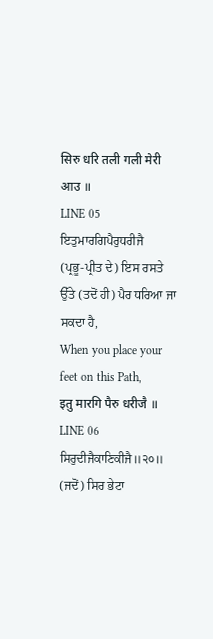सिरु धरि तली गली मेरी आउ ॥
LINE 05
ਇਤੁਮਾਰਗਿਪੈਰੁਧਰੀਜੈ
(ਪ੍ਰਭੂ-ਪ੍ਰੀਤ ਦੇ) ਇਸ ਰਸਤੇ ਉੱਤੇ (ਤਦੋਂ ਹੀ) ਪੈਰ ਧਰਿਆ ਜਾ ਸਕਦਾ ਹੈ,
When you place your feet on this Path,
इतु मारगि पैरु धरीजै ॥
LINE 06
ਸਿਰੁਦੀਜੈਕਾਣਿਕੀਜੈ॥੨੦॥
(ਜਦੋਂ) ਸਿਰ ਭੇਟਾ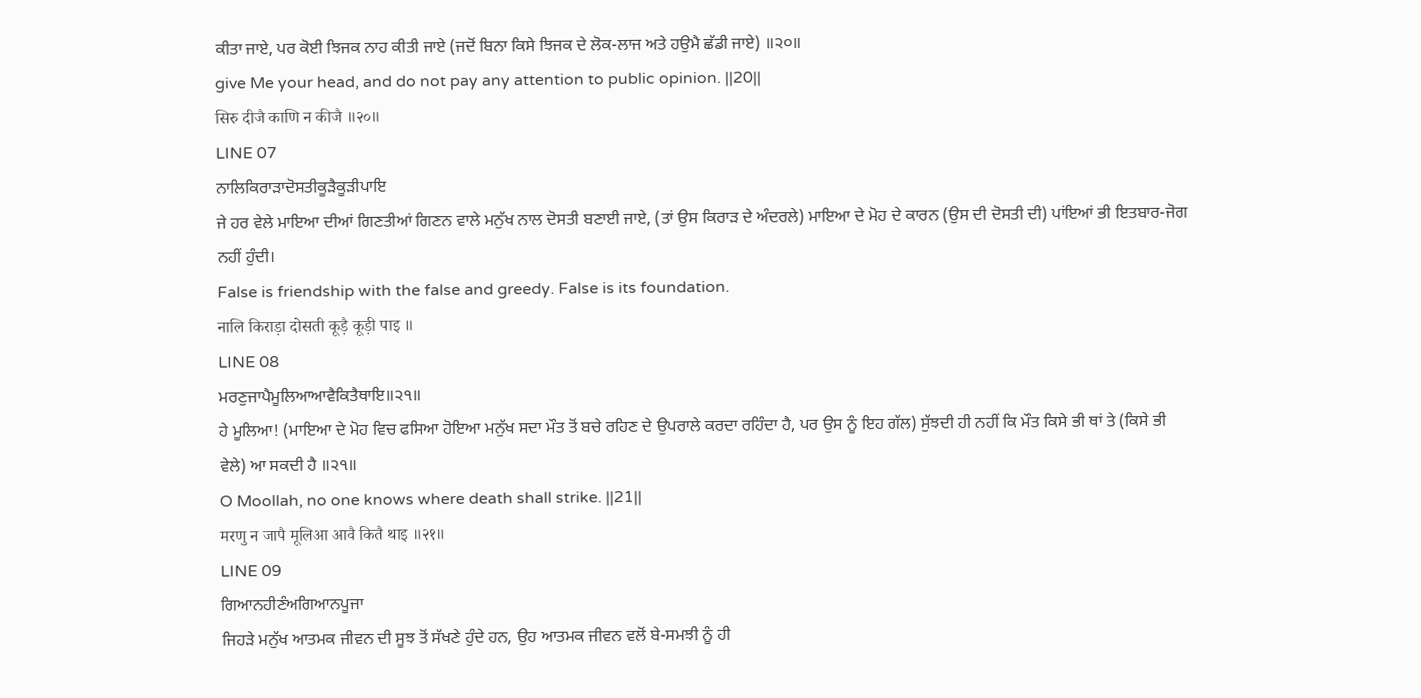ਕੀਤਾ ਜਾਏ, ਪਰ ਕੋਈ ਝਿਜਕ ਨਾਹ ਕੀਤੀ ਜਾਏ (ਜਦੋਂ ਬਿਨਾ ਕਿਸੇ ਝਿਜਕ ਦੇ ਲੋਕ-ਲਾਜ ਅਤੇ ਹਉਮੈ ਛੱਡੀ ਜਾਏ) ॥੨੦॥
give Me your head, and do not pay any attention to public opinion. ||20||
सिरु दीजै काणि न कीजै ॥२०॥
LINE 07
ਨਾਲਿਕਿਰਾੜਾਦੋਸਤੀਕੂੜੈਕੂੜੀਪਾਇ
ਜੇ ਹਰ ਵੇਲੇ ਮਾਇਆ ਦੀਆਂ ਗਿਣਤੀਆਂ ਗਿਣਨ ਵਾਲੇ ਮਨੁੱਖ ਨਾਲ ਦੋਸਤੀ ਬਣਾਈ ਜਾਏ, (ਤਾਂ ਉਸ ਕਿਰਾੜ ਦੇ ਅੰਦਰਲੇ) ਮਾਇਆ ਦੇ ਮੋਹ ਦੇ ਕਾਰਨ (ਉਸ ਦੀ ਦੋਸਤੀ ਦੀ) ਪਾਂਇਆਂ ਭੀ ਇਤਬਾਰ-ਜੋਗ ਨਹੀਂ ਹੁੰਦੀ।
False is friendship with the false and greedy. False is its foundation.
नालि किराड़ा दोसती कूड़ै कूड़ी पाइ ॥
LINE 08
ਮਰਣੁਜਾਪੈਮੂਲਿਆਆਵੈਕਿਤੈਥਾਇ॥੨੧॥
ਹੇ ਮੂਲਿਆ! (ਮਾਇਆ ਦੇ ਮੋਹ ਵਿਚ ਫਸਿਆ ਹੋਇਆ ਮਨੁੱਖ ਸਦਾ ਮੌਤ ਤੋਂ ਬਚੇ ਰਹਿਣ ਦੇ ਉਪਰਾਲੇ ਕਰਦਾ ਰਹਿੰਦਾ ਹੈ, ਪਰ ਉਸ ਨੂੰ ਇਹ ਗੱਲ) ਸੁੱਝਦੀ ਹੀ ਨਹੀਂ ਕਿ ਮੌਤ ਕਿਸੇ ਭੀ ਥਾਂ ਤੇ (ਕਿਸੇ ਭੀ ਵੇਲੇ) ਆ ਸਕਦੀ ਹੈ ॥੨੧॥
O Moollah, no one knows where death shall strike. ||21||
मरणु न जापै मूलिआ आवै कितै थाइ ॥२१॥
LINE 09
ਗਿਆਨਹੀਣੰਅਗਿਆਨਪੂਜਾ
ਜਿਹੜੇ ਮਨੁੱਖ ਆਤਮਕ ਜੀਵਨ ਦੀ ਸੂਝ ਤੋਂ ਸੱਖਣੇ ਹੁੰਦੇ ਹਨ, ਉਹ ਆਤਮਕ ਜੀਵਨ ਵਲੋਂ ਬੇ-ਸਮਝੀ ਨੂੰ ਹੀ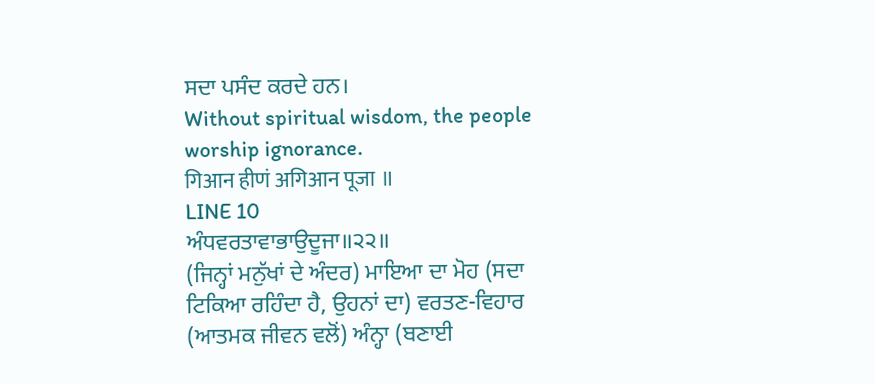ਸਦਾ ਪਸੰਦ ਕਰਦੇ ਹਨ।
Without spiritual wisdom, the people worship ignorance.
गिआन हीणं अगिआन पूजा ॥
LINE 10
ਅੰਧਵਰਤਾਵਾਭਾਉਦੂਜਾ॥੨੨॥
(ਜਿਨ੍ਹਾਂ ਮਨੁੱਖਾਂ ਦੇ ਅੰਦਰ) ਮਾਇਆ ਦਾ ਮੋਹ (ਸਦਾ ਟਿਕਿਆ ਰਹਿੰਦਾ ਹੈ, ਉਹਨਾਂ ਦਾ) ਵਰਤਣ-ਵਿਹਾਰ (ਆਤਮਕ ਜੀਵਨ ਵਲੋਂ) ਅੰਨ੍ਹਾ (ਬਣਾਈ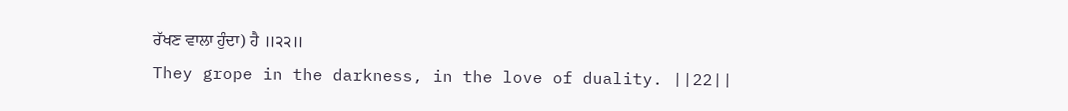ਰੱਖਣ ਵਾਲਾ ਹੁੰਦਾ) ਹੈ ॥੨੨॥
They grope in the darkness, in the love of duality. ||22||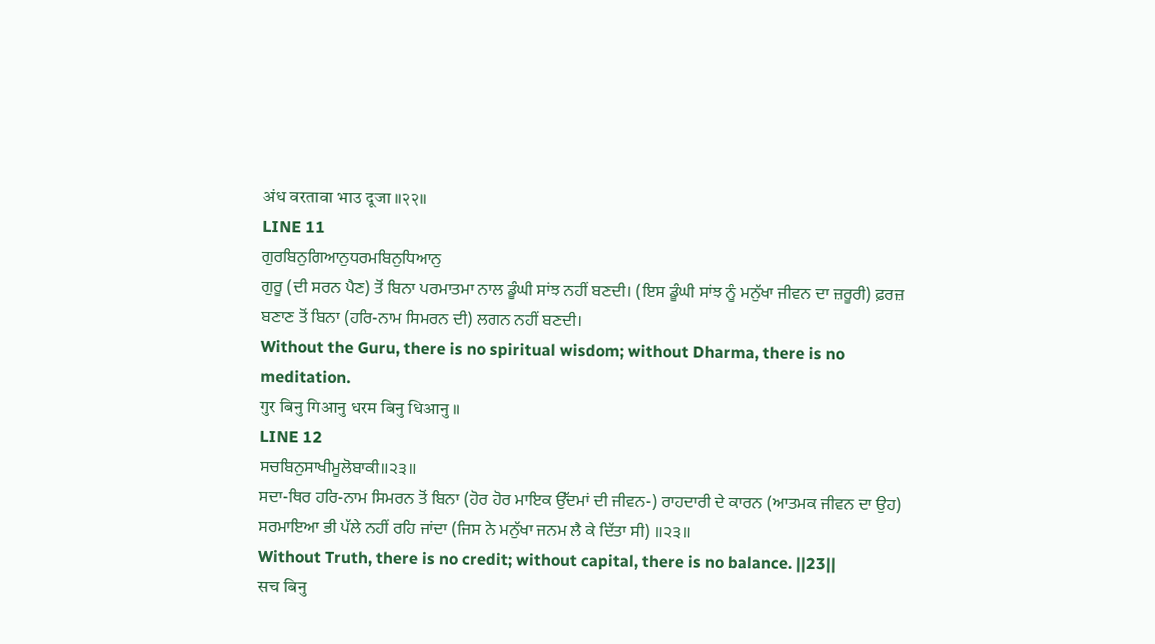अंध वरतावा भाउ दूजा ॥२२॥
LINE 11
ਗੁਰਬਿਨੁਗਿਆਨੁਧਰਮਬਿਨੁਧਿਆਨੁ
ਗੁਰੂ (ਦੀ ਸਰਨ ਪੈਣ) ਤੋਂ ਬਿਨਾ ਪਰਮਾਤਮਾ ਨਾਲ ਡੂੰਘੀ ਸਾਂਝ ਨਹੀਂ ਬਣਦੀ। (ਇਸ ਡੂੰਘੀ ਸਾਂਝ ਨੂੰ ਮਨੁੱਖਾ ਜੀਵਨ ਦਾ ਜ਼ਰੂਰੀ) ਫ਼ਰਜ਼ ਬਣਾਣ ਤੋਂ ਬਿਨਾ (ਹਰਿ-ਨਾਮ ਸਿਮਰਨ ਦੀ) ਲਗਨ ਨਹੀਂ ਬਣਦੀ।
Without the Guru, there is no spiritual wisdom; without Dharma, there is no meditation.
गुर बिनु गिआनु धरम बिनु धिआनु ॥
LINE 12
ਸਚਬਿਨੁਸਾਖੀਮੂਲੋਬਾਕੀ॥੨੩॥
ਸਦਾ-ਥਿਰ ਹਰਿ-ਨਾਮ ਸਿਮਰਨ ਤੋਂ ਬਿਨਾ (ਹੋਰ ਹੋਰ ਮਾਇਕ ਉੱਦਮਾਂ ਦੀ ਜੀਵਨ-) ਰਾਹਦਾਰੀ ਦੇ ਕਾਰਨ (ਆਤਮਕ ਜੀਵਨ ਦਾ ਉਹ) ਸਰਮਾਇਆ ਭੀ ਪੱਲੇ ਨਹੀਂ ਰਹਿ ਜਾਂਦਾ (ਜਿਸ ਨੇ ਮਨੁੱਖਾ ਜਨਮ ਲੈ ਕੇ ਦਿੱਤਾ ਸੀ) ॥੨੩॥
Without Truth, there is no credit; without capital, there is no balance. ||23||
सच बिनु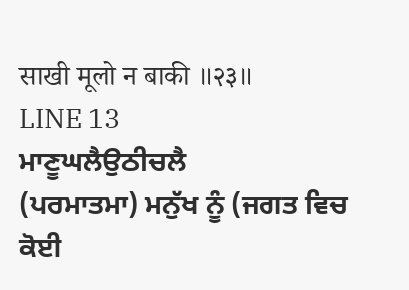साखी मूलो न बाकी ॥२३॥
LINE 13
ਮਾਣੂਘਲੈਉਠੀਚਲੈ
(ਪਰਮਾਤਮਾ) ਮਨੁੱਖ ਨੂੰ (ਜਗਤ ਵਿਚ ਕੋਈ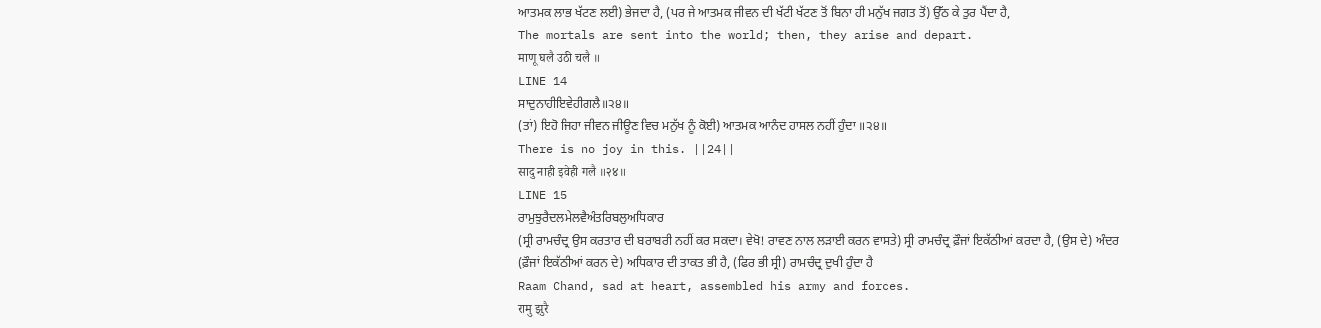ਆਤਮਕ ਲਾਭ ਖੱਟਣ ਲਈ) ਭੇਜਦਾ ਹੈ, (ਪਰ ਜੇ ਆਤਮਕ ਜੀਵਨ ਦੀ ਖੱਟੀ ਖੱਟਣ ਤੋਂ ਬਿਨਾ ਹੀ ਮਨੁੱਖ ਜਗਤ ਤੋਂ) ਉੱਠ ਕੇ ਤੁਰ ਪੈਂਦਾ ਹੈ,
The mortals are sent into the world; then, they arise and depart.
माणू घलै उठी चलै ॥
LINE 14
ਸਾਦੁਨਾਹੀਇਵੇਹੀਗਲੈ॥੨੪॥
(ਤਾਂ) ਇਹੋ ਜਿਹਾ ਜੀਵਨ ਜੀਊਣ ਵਿਚ ਮਨੁੱਖ ਨੂੰ ਕੋਈ) ਆਤਮਕ ਆਨੰਦ ਹਾਸਲ ਨਹੀਂ ਹੁੰਦਾ ॥੨੪॥
There is no joy in this. ||24||
सादु नाही इवेही गलै ॥२४॥
LINE 15
ਰਾਮੁਝੁਰੈਦਲਮੇਲਵੈਅੰਤਰਿਬਲੁਅਧਿਕਾਰ
(ਸ੍ਰੀ ਰਾਮਚੰਦ੍ਰ ਉਸ ਕਰਤਾਰ ਦੀ ਬਰਾਬਰੀ ਨਹੀਂ ਕਰ ਸਕਦਾ। ਵੇਖੋ! ਰਾਵਣ ਨਾਲ ਲੜਾਈ ਕਰਨ ਵਾਸਤੇ) ਸ੍ਰੀ ਰਾਮਚੰਦ੍ਰ ਫ਼ੌਜਾਂ ਇਕੱਠੀਆਂ ਕਰਦਾ ਹੈ, (ਉਸ ਦੇ) ਅੰਦਰ (ਫ਼ੌਜਾਂ ਇਕੱਠੀਆਂ ਕਰਨ ਦੇ) ਅਧਿਕਾਰ ਦੀ ਤਾਕਤ ਭੀ ਹੈ, (ਫਿਰ ਭੀ ਸ੍ਰੀ) ਰਾਮਚੰਦ੍ਰ ਦੁਖੀ ਹੁੰਦਾ ਹੈ
Raam Chand, sad at heart, assembled his army and forces.
रामु झुरै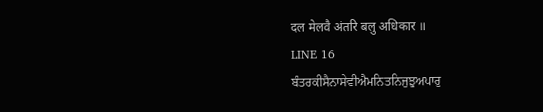दल मेलवै अंतरि बलु अधिकार ॥
LINE 16
ਬੰਤਰਕੀਸੈਨਾਸੇਵੀਐਮਨਿਤਨਿਜੁਝੁਅਪਾਰੁ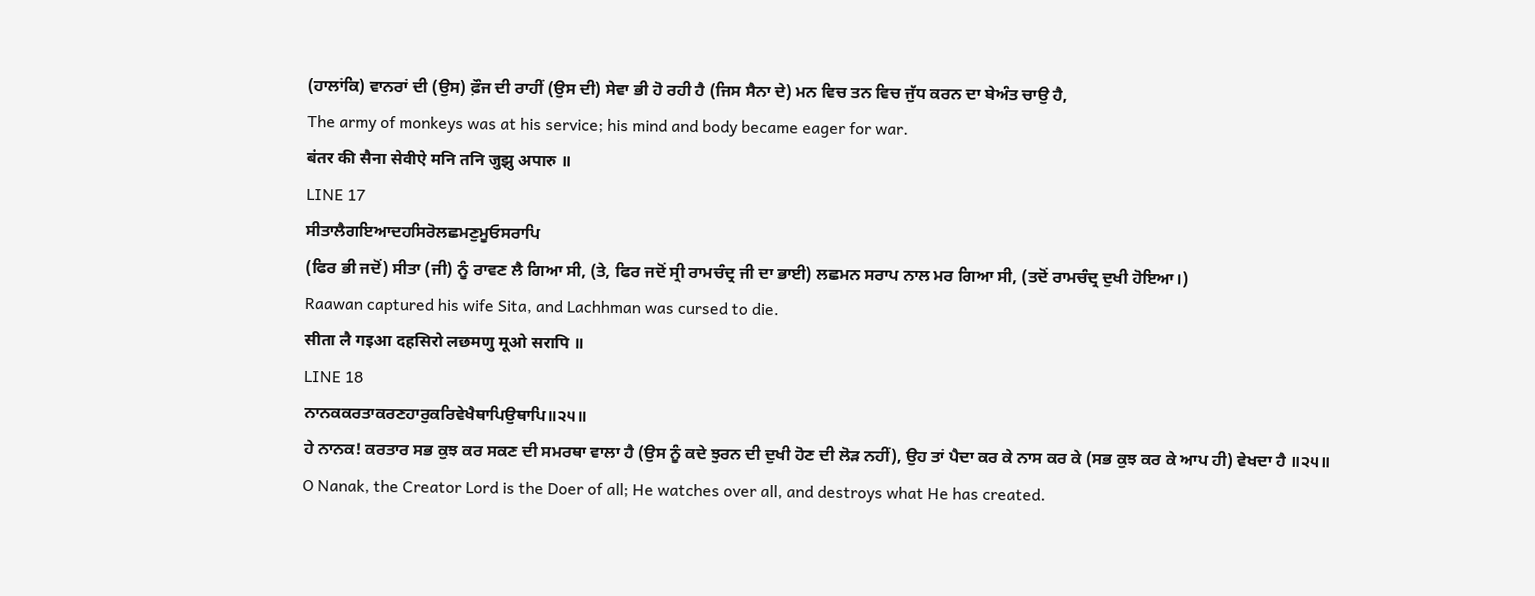(ਹਾਲਾਂਕਿ) ਵਾਨਰਾਂ ਦੀ (ਉਸ) ਫ਼ੌਜ ਦੀ ਰਾਹੀਂ (ਉਸ ਦੀ) ਸੇਵਾ ਭੀ ਹੋ ਰਹੀ ਹੈ (ਜਿਸ ਸੈਨਾ ਦੇ) ਮਨ ਵਿਚ ਤਨ ਵਿਚ ਜੁੱਧ ਕਰਨ ਦਾ ਬੇਅੰਤ ਚਾਉ ਹੈ,
The army of monkeys was at his service; his mind and body became eager for war.
बंतर की सैना सेवीऐ मनि तनि जुझु अपारु ॥
LINE 17
ਸੀਤਾਲੈਗਇਆਦਹਸਿਰੋਲਛਮਣੁਮੂਓਸਰਾਪਿ
(ਫਿਰ ਭੀ ਜਦੋਂ) ਸੀਤਾ (ਜੀ) ਨੂੰ ਰਾਵਣ ਲੈ ਗਿਆ ਸੀ, (ਤੇ, ਫਿਰ ਜਦੋਂ ਸ੍ਰੀ ਰਾਮਚੰਦ੍ਰ ਜੀ ਦਾ ਭਾਈ) ਲਛਮਨ ਸਰਾਪ ਨਾਲ ਮਰ ਗਿਆ ਸੀ, (ਤਦੋਂ ਰਾਮਚੰਦ੍ਰ ਦੁਖੀ ਹੋਇਆ।)
Raawan captured his wife Sita, and Lachhman was cursed to die.
सीता लै गइआ दहसिरो लछमणु मूओ सरापि ॥
LINE 18
ਨਾਨਕਕਰਤਾਕਰਣਹਾਰੁਕਰਿਵੇਖੈਥਾਪਿਉਥਾਪਿ॥੨੫॥
ਹੇ ਨਾਨਕ! ਕਰਤਾਰ ਸਭ ਕੁਝ ਕਰ ਸਕਣ ਦੀ ਸਮਰਥਾ ਵਾਲਾ ਹੈ (ਉਸ ਨੂੰ ਕਦੇ ਝੁਰਨ ਦੀ ਦੁਖੀ ਹੋਣ ਦੀ ਲੋੜ ਨਹੀਂ), ਉਹ ਤਾਂ ਪੈਦਾ ਕਰ ਕੇ ਨਾਸ ਕਰ ਕੇ (ਸਭ ਕੁਝ ਕਰ ਕੇ ਆਪ ਹੀ) ਵੇਖਦਾ ਹੈ ॥੨੫॥
O Nanak, the Creator Lord is the Doer of all; He watches over all, and destroys what He has created.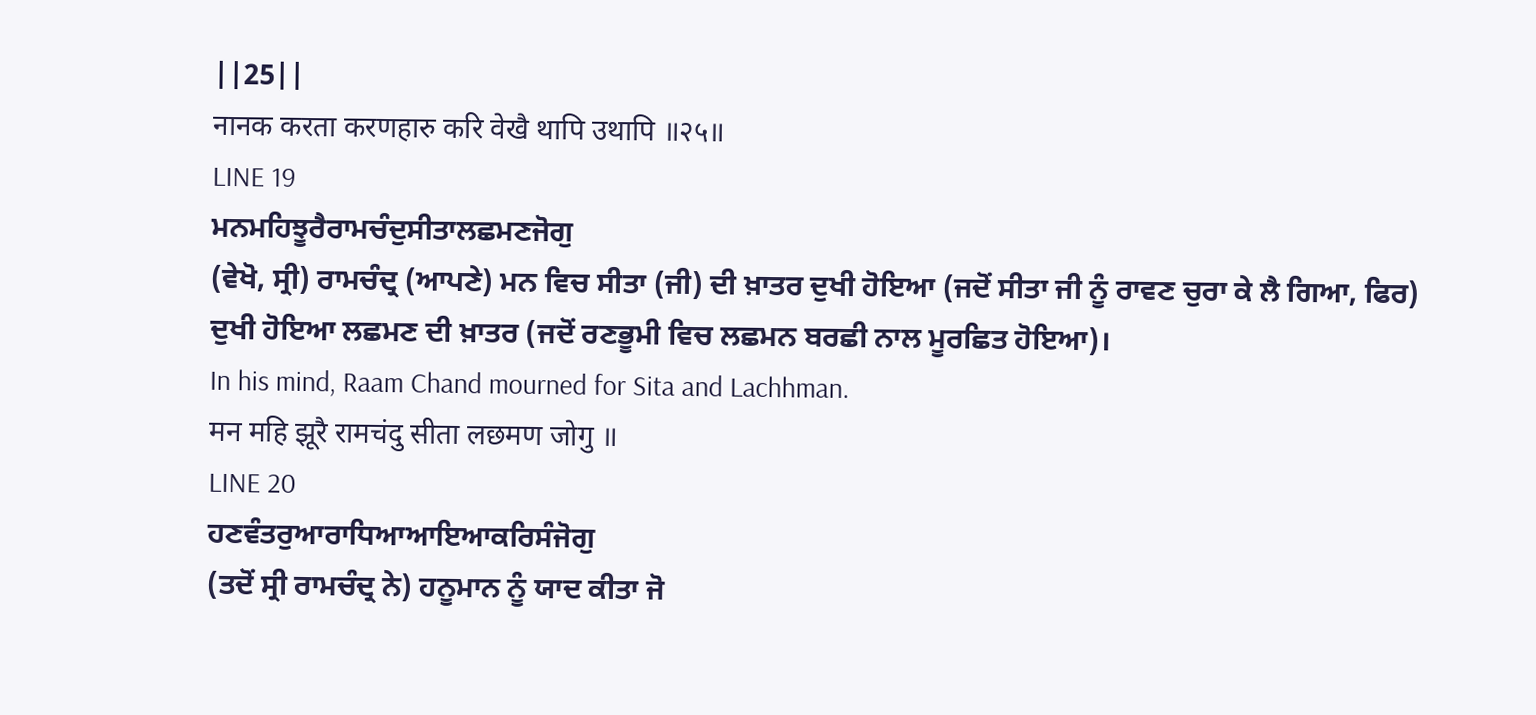||25||
नानक करता करणहारु करि वेखै थापि उथापि ॥२५॥
LINE 19
ਮਨਮਹਿਝੂਰੈਰਾਮਚੰਦੁਸੀਤਾਲਛਮਣਜੋਗੁ
(ਵੇਖੋ, ਸ੍ਰੀ) ਰਾਮਚੰਦ੍ਰ (ਆਪਣੇ) ਮਨ ਵਿਚ ਸੀਤਾ (ਜੀ) ਦੀ ਖ਼ਾਤਰ ਦੁਖੀ ਹੋਇਆ (ਜਦੋਂ ਸੀਤਾ ਜੀ ਨੂੰ ਰਾਵਣ ਚੁਰਾ ਕੇ ਲੈ ਗਿਆ, ਫਿਰ) ਦੁਖੀ ਹੋਇਆ ਲਛਮਣ ਦੀ ਖ਼ਾਤਰ (ਜਦੋਂ ਰਣਭੂਮੀ ਵਿਚ ਲਛਮਨ ਬਰਛੀ ਨਾਲ ਮੂਰਛਿਤ ਹੋਇਆ)।
In his mind, Raam Chand mourned for Sita and Lachhman.
मन महि झूरै रामचंदु सीता लछमण जोगु ॥
LINE 20
ਹਣਵੰਤਰੁਆਰਾਧਿਆਆਇਆਕਰਿਸੰਜੋਗੁ
(ਤਦੋਂ ਸ੍ਰੀ ਰਾਮਚੰਦ੍ਰ ਨੇ) ਹਨੂਮਾਨ ਨੂੰ ਯਾਦ ਕੀਤਾ ਜੋ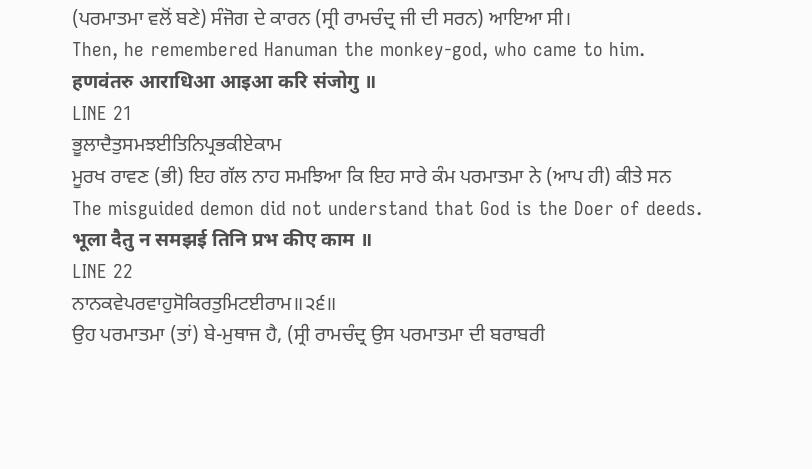(ਪਰਮਾਤਮਾ ਵਲੋਂ ਬਣੇ) ਸੰਜੋਗ ਦੇ ਕਾਰਨ (ਸ੍ਰੀ ਰਾਮਚੰਦ੍ਰ ਜੀ ਦੀ ਸਰਨ) ਆਇਆ ਸੀ।
Then, he remembered Hanuman the monkey-god, who came to him.
हणवंतरु आराधिआ आइआ करि संजोगु ॥
LINE 21
ਭੂਲਾਦੈਤੁਸਮਝਈਤਿਨਿਪ੍ਰਭਕੀਏਕਾਮ
ਮੂਰਖ ਰਾਵਣ (ਭੀ) ਇਹ ਗੱਲ ਨਾਹ ਸਮਝਿਆ ਕਿ ਇਹ ਸਾਰੇ ਕੰਮ ਪਰਮਾਤਮਾ ਨੇ (ਆਪ ਹੀ) ਕੀਤੇ ਸਨ
The misguided demon did not understand that God is the Doer of deeds.
भूला दैतु न समझई तिनि प्रभ कीए काम ॥
LINE 22
ਨਾਨਕਵੇਪਰਵਾਹੁਸੋਕਿਰਤੁਮਿਟਈਰਾਮ॥੨੬॥
ਉਹ ਪਰਮਾਤਮਾ (ਤਾਂ) ਬੇ-ਮੁਥਾਜ ਹੈ, (ਸ੍ਰੀ ਰਾਮਚੰਦ੍ਰ ਉਸ ਪਰਮਾਤਮਾ ਦੀ ਬਰਾਬਰੀ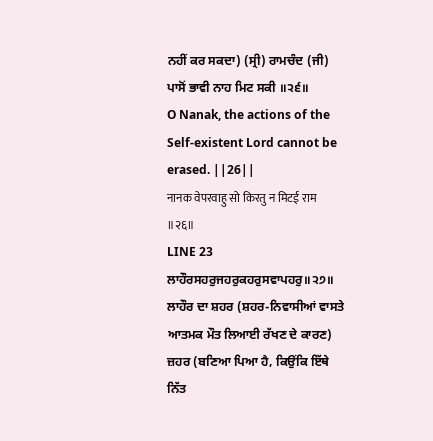ਨਹੀਂ ਕਰ ਸਕਦਾ) (ਸ੍ਰੀ) ਰਾਮਚੰਦ (ਜੀ) ਪਾਸੋਂ ਭਾਵੀ ਨਾਹ ਮਿਟ ਸਕੀ ॥੨੬॥
O Nanak, the actions of the Self-existent Lord cannot be erased. ||26||
नानक वेपरवाहु सो किरतु न मिटई राम ॥२६॥
LINE 23
ਲਾਹੌਰਸਹਰੁਜਹਰੁਕਹਰੁਸਵਾਪਹਰੁ॥੨੭॥
ਲਾਹੌਰ ਦਾ ਸ਼ਹਰ (ਸ਼ਹਰ-ਨਿਵਾਸੀਆਂ ਵਾਸਤੇ ਆਤਮਕ ਮੌਤ ਲਿਆਈ ਰੱਖਣ ਦੇ ਕਾਰਣ) ਜ਼ਹਰ (ਬਣਿਆ ਪਿਆ ਹੈ, ਕਿਉਂਕਿ ਇੱਥੇ ਨਿੱਤ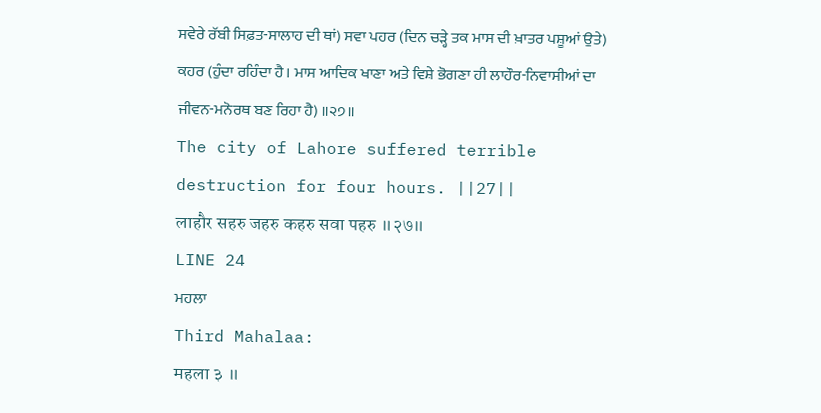ਸਵੇਰੇ ਰੱਬੀ ਸਿਫ਼ਤ-ਸਾਲਾਹ ਦੀ ਥਾਂ) ਸਵਾ ਪਹਰ (ਦਿਨ ਚੜ੍ਹੇ ਤਕ ਮਾਸ ਦੀ ਖ਼ਾਤਰ ਪਸ਼ੂਆਂ ਉਤੇ) ਕਹਰ (ਹੁੰਦਾ ਰਹਿੰਦਾ ਹੈ। ਮਾਸ ਆਦਿਕ ਖਾਣਾ ਅਤੇ ਵਿਸ਼ੇ ਭੋਗਣਾ ਹੀ ਲਾਹੌਰ-ਨਿਵਾਸੀਆਂ ਦਾ ਜੀਵਨ-ਮਨੋਰਥ ਬਣ ਰਿਹਾ ਹੈ) ॥੨੭॥
The city of Lahore suffered terrible destruction for four hours. ||27||
लाहौर सहरु जहरु कहरु सवा पहरु ॥२७॥
LINE 24
ਮਹਲਾ
Third Mahalaa:
महला ३ ॥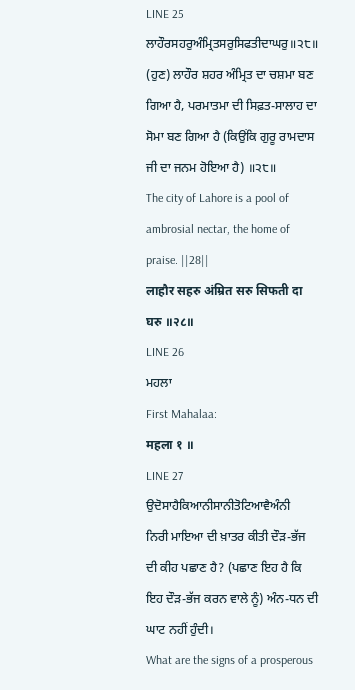LINE 25
ਲਾਹੌਰਸਹਰੁਅੰਮ੍ਰਿਤਸਰੁਸਿਫਤੀਦਾਘਰੁ॥੨੮॥
(ਹੁਣ) ਲਾਹੌਰ ਸ਼ਹਰ ਅੰਮ੍ਰਿਤ ਦਾ ਚਸ਼ਮਾ ਬਣ ਗਿਆ ਹੈ, ਪਰਮਾਤਮਾ ਦੀ ਸਿਫ਼ਤ-ਸਾਲਾਹ ਦਾ ਸੋਮਾ ਬਣ ਗਿਆ ਹੈ (ਕਿਉਂਕਿ ਗੁਰੂ ਰਾਮਦਾਸ ਜੀ ਦਾ ਜਨਮ ਹੋਇਆ ਹੈ) ॥੨੮॥
The city of Lahore is a pool of ambrosial nectar, the home of praise. ||28||
लाहौर सहरु अंम्रित सरु सिफती दा घरु ॥२८॥
LINE 26
ਮਹਲਾ
First Mahalaa:
महला १ ॥
LINE 27
ਉਦੋਸਾਹੈਕਿਆਨੀਸਾਨੀਤੋਟਿਆਵੈਅੰਨੀ
ਨਿਰੀ ਮਾਇਆ ਦੀ ਖ਼ਾਤਰ ਕੀਤੀ ਦੌੜ-ਭੱਜ ਦੀ ਕੀਹ ਪਛਾਣ ਹੈ? (ਪਛਾਣ ਇਹ ਹੈ ਕਿ ਇਹ ਦੌੜ-ਭੱਜ ਕਰਨ ਵਾਲੇ ਨੂੰ) ਅੰਨ-ਧਨ ਦੀ ਘਾਟ ਨਹੀਂ ਹੁੰਦੀ।
What are the signs of a prosperous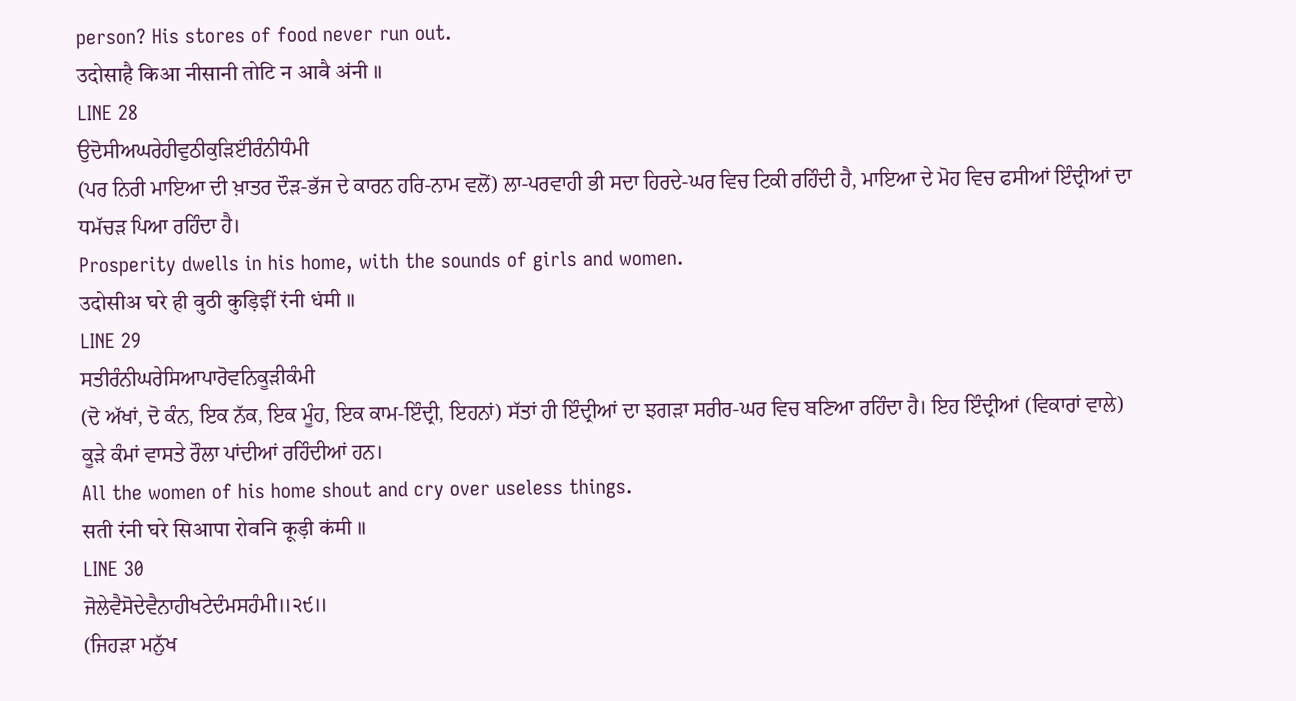person? His stores of food never run out.
उदोसाहै किआ नीसानी तोटि न आवै अंनी ॥
LINE 28
ਉਦੋਸੀਅਘਰੇਹੀਵੁਠੀਕੁੜਿੲਂੀਰੰਨੀਧੰਮੀ
(ਪਰ ਨਿਰੀ ਮਾਇਆ ਦੀ ਖ਼ਾਤਰ ਦੌੜ-ਭੱਜ ਦੇ ਕਾਰਨ ਹਰਿ-ਨਾਮ ਵਲੋਂ) ਲਾ-ਪਰਵਾਹੀ ਭੀ ਸਦਾ ਹਿਰਦੇ-ਘਰ ਵਿਚ ਟਿਕੀ ਰਹਿੰਦੀ ਹੈ, ਮਾਇਆ ਦੇ ਮੋਹ ਵਿਚ ਫਸੀਆਂ ਇੰਦ੍ਰੀਆਂ ਦਾ ਧਮੱਚੜ ਪਿਆ ਰਹਿੰਦਾ ਹੈ।
Prosperity dwells in his home, with the sounds of girls and women.
उदोसीअ घरे ही वुठी कुड़िइीं रंनी धंमी ॥
LINE 29
ਸਤੀਰੰਨੀਘਰੇਸਿਆਪਾਰੋਵਨਿਕੂੜੀਕੰਮੀ
(ਦੋ ਅੱਖਾਂ, ਦੋ ਕੰਨ, ਇਕ ਨੱਕ, ਇਕ ਮੂੰਹ, ਇਕ ਕਾਮ-ਇੰਦ੍ਰੀ, ਇਹਨਾਂ) ਸੱਤਾਂ ਹੀ ਇੰਦ੍ਰੀਆਂ ਦਾ ਝਗੜਾ ਸਰੀਰ-ਘਰ ਵਿਚ ਬਣਿਆ ਰਹਿੰਦਾ ਹੈ। ਇਹ ਇੰਦ੍ਰੀਆਂ (ਵਿਕਾਰਾਂ ਵਾਲੇ) ਕੂੜੇ ਕੰਮਾਂ ਵਾਸਤੇ ਰੌਲਾ ਪਾਂਦੀਆਂ ਰਹਿੰਦੀਆਂ ਹਨ।
All the women of his home shout and cry over useless things.
सती रंनी घरे सिआपा रोवनि कूड़ी कंमी ॥
LINE 30
ਜੋਲੇਵੈਸੋਦੇਵੈਨਾਹੀਖਟੇਦੰਮਸਹੰਮੀ॥੨੯॥
(ਜਿਹੜਾ ਮਨੁੱਖ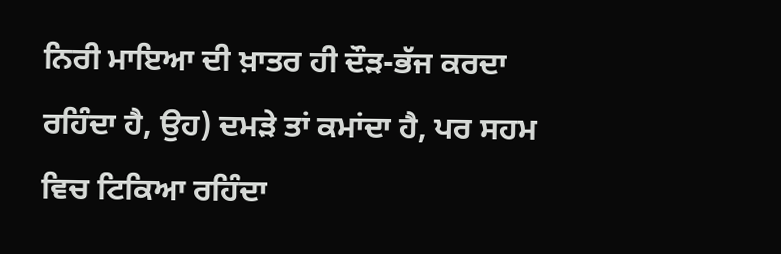ਨਿਰੀ ਮਾਇਆ ਦੀ ਖ਼ਾਤਰ ਹੀ ਦੌੜ-ਭੱਜ ਕਰਦਾ ਰਹਿੰਦਾ ਹੈ, ਉਹ) ਦਮੜੇ ਤਾਂ ਕਮਾਂਦਾ ਹੈ, ਪਰ ਸਹਮ ਵਿਚ ਟਿਕਿਆ ਰਹਿੰਦਾ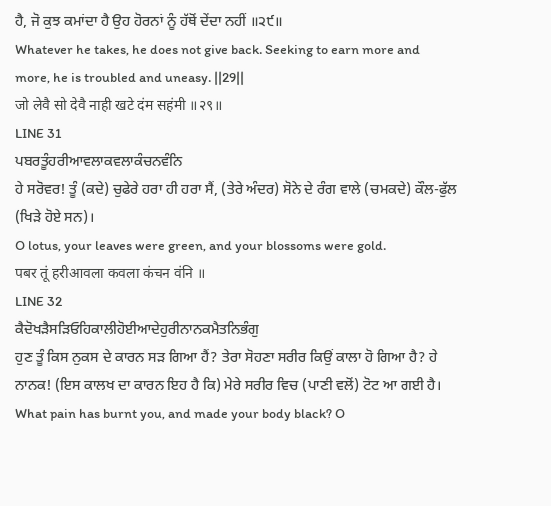ਹੈ, ਜੋ ਕੁਝ ਕਮਾਂਦਾ ਹੈ ਉਹ ਹੋਰਨਾਂ ਨੂੰ ਹੱਥੋਂ ਦੇਂਦਾ ਨਹੀਂ ॥੨੯॥
Whatever he takes, he does not give back. Seeking to earn more and more, he is troubled and uneasy. ||29||
जो लेवै सो देवै नाही खटे दंम सहंमी ॥२९॥
LINE 31
ਪਬਰਤੂੰਹਰੀਆਵਲਾਕਵਲਾਕੰਚਨਵੰਨਿ
ਹੇ ਸਰੋਵਰ! ਤੂੰ (ਕਦੇ) ਚੁਫੇਰੇ ਹਰਾ ਹੀ ਹਰਾ ਸੈਂ, (ਤੇਰੇ ਅੰਦਰ) ਸੋਨੇ ਦੇ ਰੰਗ ਵਾਲੇ (ਚਮਕਦੇ) ਕੌਲ-ਫੁੱਲ (ਖਿੜੇ ਹੋਏ ਸਨ)।
O lotus, your leaves were green, and your blossoms were gold.
पबर तूं हरीआवला कवला कंचन वंनि ॥
LINE 32
ਕੈਦੋਖੜੈਸੜਿਓਹਿਕਾਲੀਹੋਈਆਦੇਹੁਰੀਨਾਨਕਮੈਤਨਿਭੰਗੁ
ਹੁਣ ਤੂੰ ਕਿਸ ਨੁਕਸ ਦੇ ਕਾਰਨ ਸੜ ਗਿਆ ਹੈਂ? ਤੇਰਾ ਸੋਹਣਾ ਸਰੀਰ ਕਿਉਂ ਕਾਲਾ ਹੋ ਗਿਆ ਹੈ? ਹੇ ਨਾਨਕ! (ਇਸ ਕਾਲਖ ਦਾ ਕਾਰਨ ਇਹ ਹੈ ਕਿ) ਮੇਰੇ ਸਰੀਰ ਵਿਚ (ਪਾਣੀ ਵਲੋਂ) ਟੋਟ ਆ ਗਈ ਹੈ।
What pain has burnt you, and made your body black? O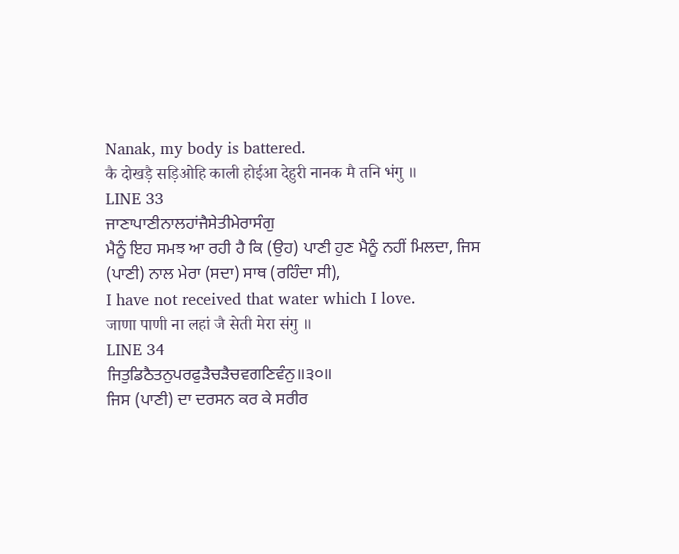Nanak, my body is battered.
कै दोखड़ै सड़िओहि काली होईआ देहुरी नानक मै तनि भंगु ॥
LINE 33
ਜਾਣਾਪਾਣੀਨਾਲਹਾਂਜੈਸੇਤੀਮੇਰਾਸੰਗੁ
ਮੈਨੂੰ ਇਹ ਸਮਝ ਆ ਰਹੀ ਹੈ ਕਿ (ਉਹ) ਪਾਣੀ ਹੁਣ ਮੈਨੂੰ ਨਹੀਂ ਮਿਲਦਾ, ਜਿਸ (ਪਾਣੀ) ਨਾਲ ਮੇਰਾ (ਸਦਾ) ਸਾਥ (ਰਹਿੰਦਾ ਸੀ),
I have not received that water which I love.
जाणा पाणी ना लहां जै सेती मेरा संगु ॥
LINE 34
ਜਿਤੁਡਿਠੈਤਨੁਪਰਫੁੜੈਚੜੈਚਵਗਣਿਵੰਨੁ॥੩੦॥
ਜਿਸ (ਪਾਣੀ) ਦਾ ਦਰਸਨ ਕਰ ਕੇ ਸਰੀਰ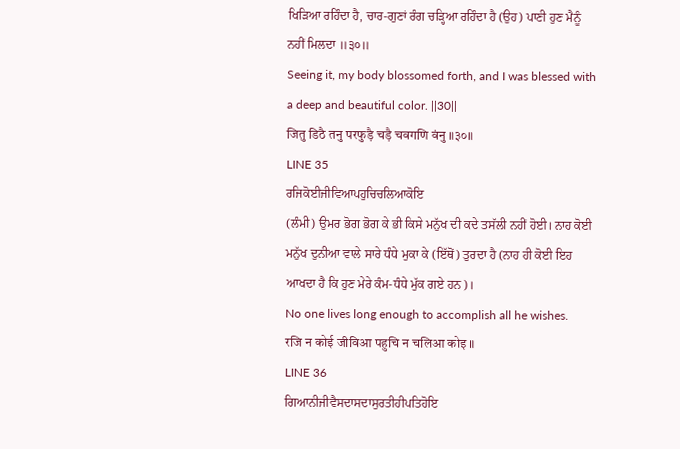ਖਿੜਿਆ ਰਹਿੰਦਾ ਹੈ, ਚਾਰ-ਗੁਣਾਂ ਰੰਗ ਚੜ੍ਹਿਆ ਰਹਿੰਦਾ ਹੈ (ਉਹ) ਪਾਣੀ ਹੁਣ ਮੈਨੂੰ ਨਹੀਂ ਮਿਲਦਾ ॥੩੦॥
Seeing it, my body blossomed forth, and I was blessed with a deep and beautiful color. ||30||
जितु डिठै तनु परफुड़ै चड़ै चवगणि वंनु ॥३०॥
LINE 35
ਰਜਿਕੋਈਜੀਵਿਆਪਹੁਚਿਚਲਿਆਕੋਇ
(ਲੰਮੀ) ਉਮਰ ਭੋਗ ਭੋਗ ਕੇ ਭੀ ਕਿਸੇ ਮਨੁੱਖ ਦੀ ਕਦੇ ਤਸੱਲੀ ਨਹੀਂ ਹੋਈ। ਨਾਹ ਕੋਈ ਮਨੁੱਖ ਦੁਨੀਆ ਵਾਲੇ ਸਾਰੇ ਧੰਧੇ ਮੁਕਾ ਕੇ (ਇੱਥੋਂ) ਤੁਰਦਾ ਹੈ (ਨਾਹ ਹੀ ਕੋਈ ਇਹ ਆਖਦਾ ਹੈ ਕਿ ਹੁਣ ਮੇਰੇ ਕੰਮ-ਧੰਧੇ ਮੁੱਕ ਗਏ ਹਨ)।
No one lives long enough to accomplish all he wishes.
रजि न कोई जीविआ पहुचि न चलिआ कोइ ॥
LINE 36
ਗਿਆਨੀਜੀਵੈਸਦਾਸਦਾਸੁਰਤੀਹੀਪਤਿਹੋਇ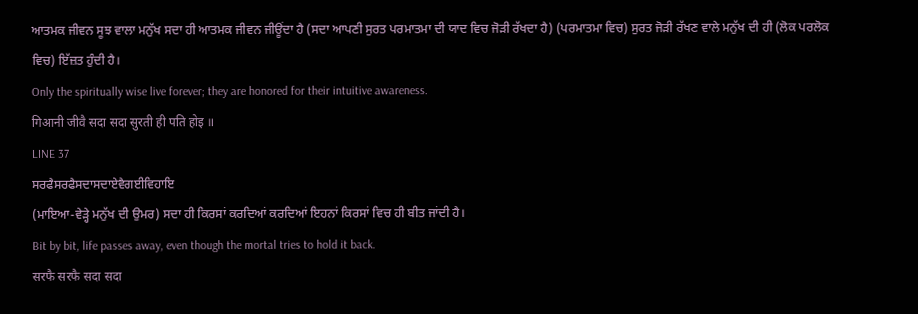ਆਤਮਕ ਜੀਵਨ ਸੂਝ ਵਾਲਾ ਮਨੁੱਖ ਸਦਾ ਹੀ ਆਤਮਕ ਜੀਵਨ ਜੀਊਂਦਾ ਹੈ (ਸਦਾ ਆਪਣੀ ਸੁਰਤ ਪਰਮਾਤਮਾ ਦੀ ਯਾਦ ਵਿਚ ਜੋੜੀ ਰੱਖਦਾ ਹੈ) (ਪਰਮਾਤਮਾ ਵਿਚ) ਸੁਰਤ ਜੋੜੀ ਰੱਖਣ ਵਾਲੇ ਮਨੁੱਖ ਦੀ ਹੀ (ਲੋਕ ਪਰਲੋਕ ਵਿਚ) ਇੱਜ਼ਤ ਹੁੰਦੀ ਹੈ।
Only the spiritually wise live forever; they are honored for their intuitive awareness.
गिआनी जीवै सदा सदा सुरती ही पति होइ ॥
LINE 37
ਸਰਫੈਸਰਫੈਸਦਾਸਦਾਏਵੈਗਈਵਿਹਾਇ
(ਮਾਇਆ-ਵੇੜ੍ਹੇ ਮਨੁੱਖ ਦੀ ਉਮਰ) ਸਦਾ ਹੀ ਕਿਰਸਾਂ ਕਰਦਿਆਂ ਕਰਦਿਆਂ ਇਹਨਾਂ ਕਿਰਸਾਂ ਵਿਚ ਹੀ ਬੀਤ ਜਾਂਦੀ ਹੈ।
Bit by bit, life passes away, even though the mortal tries to hold it back.
सरफै सरफै सदा सदा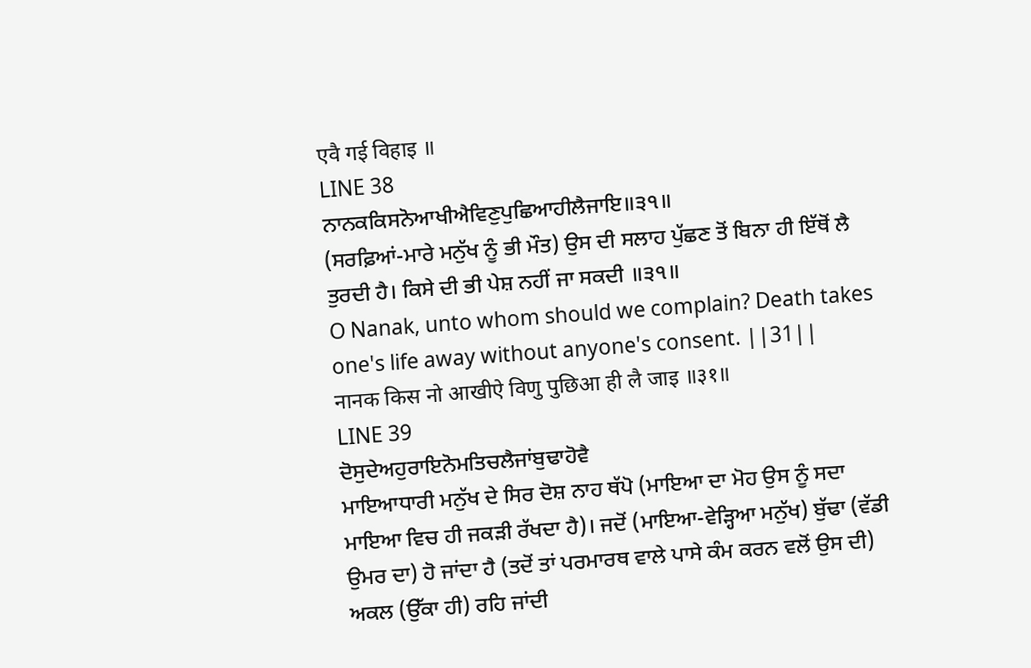एवै गई विहाइ ॥
LINE 38
ਨਾਨਕਕਿਸਨੋਆਖੀਐਵਿਣੁਪੁਛਿਆਹੀਲੈਜਾਇ॥੩੧॥
(ਸਰਫ਼ਿਆਂ-ਮਾਰੇ ਮਨੁੱਖ ਨੂੰ ਭੀ ਮੌਤ) ਉਸ ਦੀ ਸਲਾਹ ਪੁੱਛਣ ਤੋਂ ਬਿਨਾ ਹੀ ਇੱਥੋਂ ਲੈ ਤੁਰਦੀ ਹੈ। ਕਿਸੇ ਦੀ ਭੀ ਪੇਸ਼ ਨਹੀਂ ਜਾ ਸਕਦੀ ॥੩੧॥
O Nanak, unto whom should we complain? Death takes one's life away without anyone's consent. ||31||
नानक किस नो आखीऐ विणु पुछिआ ही लै जाइ ॥३१॥
LINE 39
ਦੋਸੁਦੇਅਹੁਰਾਇਨੋਮਤਿਚਲੈਜਾਂਬੁਢਾਹੋਵੈ
ਮਾਇਆਧਾਰੀ ਮਨੁੱਖ ਦੇ ਸਿਰ ਦੋਸ਼ ਨਾਹ ਥੱਪੋ (ਮਾਇਆ ਦਾ ਮੋਹ ਉਸ ਨੂੰ ਸਦਾ ਮਾਇਆ ਵਿਚ ਹੀ ਜਕੜੀ ਰੱਖਦਾ ਹੈ)। ਜਦੋਂ (ਮਾਇਆ-ਵੇੜ੍ਹਿਆ ਮਨੁੱਖ) ਬੁੱਢਾ (ਵੱਡੀ ਉਮਰ ਦਾ) ਹੋ ਜਾਂਦਾ ਹੈ (ਤਦੋਂ ਤਾਂ ਪਰਮਾਰਥ ਵਾਲੇ ਪਾਸੇ ਕੰਮ ਕਰਨ ਵਲੋਂ ਉਸ ਦੀ) ਅਕਲ (ਉੱਕਾ ਹੀ) ਰਹਿ ਜਾਂਦੀ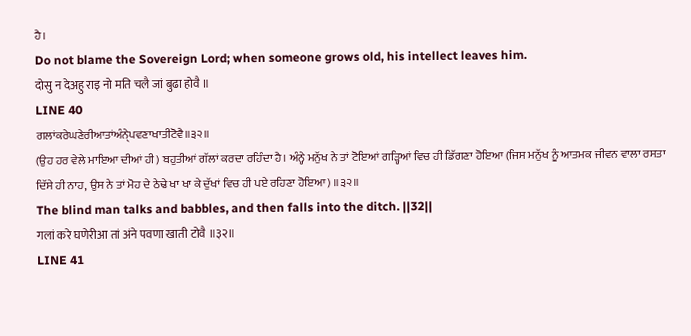ਹੈ।
Do not blame the Sovereign Lord; when someone grows old, his intellect leaves him.
दोसु न देअहु राइ नो मति चलै जां बुढा होवै ॥
LINE 40
ਗਲਾਂਕਰੇਘਣੇਰੀਆਤਾਂਅੰਨੑੇਪਵਣਾਖਾਤੀਟੋਵੈ॥੩੨॥
(ਉਹ ਹਰ ਵੇਲੇ ਮਾਇਆ ਦੀਆਂ ਹੀ) ਬਹੁਤੀਆਂ ਗੱਲਾਂ ਕਰਦਾ ਰਹਿੰਦਾ ਹੈ। ਅੰਨ੍ਹੇ ਮਨੁੱਖ ਨੇ ਤਾਂ ਟੋਇਆਂ ਗੜ੍ਹਿਆਂ ਵਿਚ ਹੀ ਡਿੱਗਣਾ ਹੋਇਆ (ਜਿਸ ਮਨੁੱਖ ਨੂੰ ਆਤਮਕ ਜੀਵਨ ਵਾਲਾ ਰਸਤਾ ਦਿੱਸੇ ਹੀ ਨਾਹ, ਉਸ ਨੇ ਤਾਂ ਮੋਹ ਦੇ ਠੇਢੇ ਖਾ ਖਾ ਕੇ ਦੁੱਖਾਂ ਵਿਚ ਹੀ ਪਏ ਰਹਿਣਾ ਹੋਇਆ) ॥੩੨॥
The blind man talks and babbles, and then falls into the ditch. ||32||
गलां करे घणेरीआ तां अंने पवणा खाती टोवै ॥३२॥
LINE 41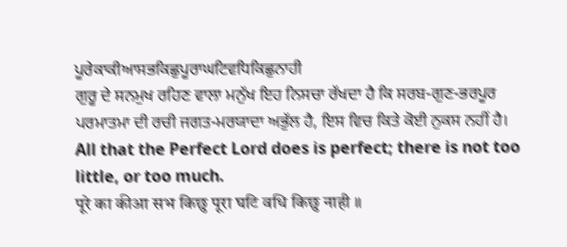ਪੂਰੇਕਾਕੀਆਸਭਕਿਛੁਪੂਰਾਘਟਿਵਧਿਕਿਛੁਨਾਹੀ
ਗੁਰੂ ਦੇ ਸਨਮੁਖ ਰਹਿਣ ਵਾਲਾ ਮਨੁੱਖ ਇਹ ਨਿਸਚਾ ਰੱਖਦਾ ਹੈ ਕਿ ਸਰਬ-ਗੁਣ-ਭਰਪੂਰ ਪਰਮਾਤਮਾ ਦੀ ਰਚੀ ਜਗਤ-ਮਰਯਾਦਾ ਅਭੁੱਲ ਹੈ, ਇਸ ਵਿਚ ਕਿਤੇ ਕੋਈ ਨੁਕਸ ਨਹੀਂ ਹੈ।
All that the Perfect Lord does is perfect; there is not too little, or too much.
पूरे का कीआ सभ किछु पूरा घटि वधि किछु नाही ॥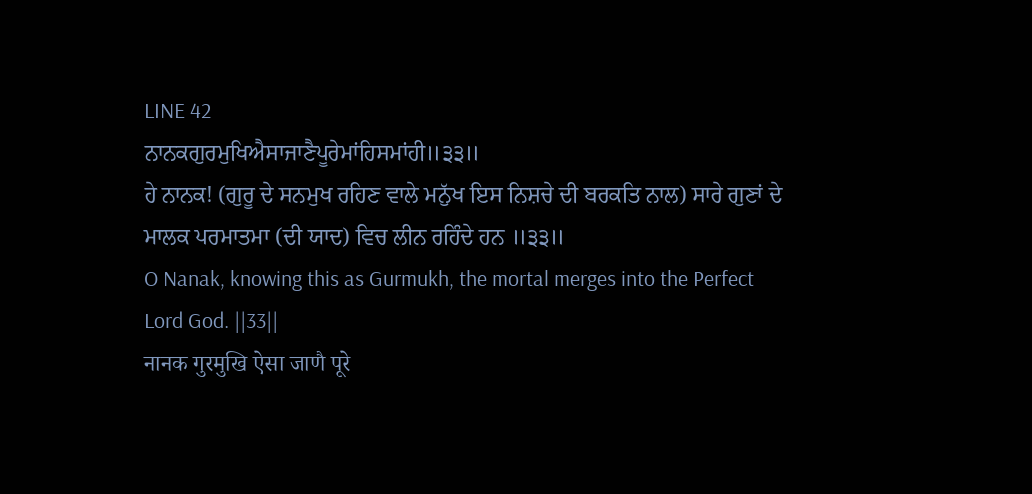LINE 42
ਨਾਨਕਗੁਰਮੁਖਿਐਸਾਜਾਣੈਪੂਰੇਮਾਂਹਿਸਮਾਂਹੀ॥੩੩॥
ਹੇ ਨਾਨਕ! (ਗੁਰੂ ਦੇ ਸਨਮੁਖ ਰਹਿਣ ਵਾਲੇ ਮਨੁੱਖ ਇਸ ਨਿਸ਼ਚੇ ਦੀ ਬਰਕਤਿ ਨਾਲ) ਸਾਰੇ ਗੁਣਾਂ ਦੇ ਮਾਲਕ ਪਰਮਾਤਮਾ (ਦੀ ਯਾਦ) ਵਿਚ ਲੀਨ ਰਹਿੰਦੇ ਹਨ ॥੩੩॥
O Nanak, knowing this as Gurmukh, the mortal merges into the Perfect Lord God. ||33||
नानक गुरमुखि ऐसा जाणै पूरे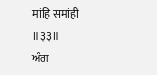मांहि समांही ॥३३॥
ਅੰਗ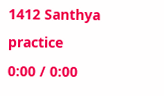1412 Santhya practice
0:00 / 0:00